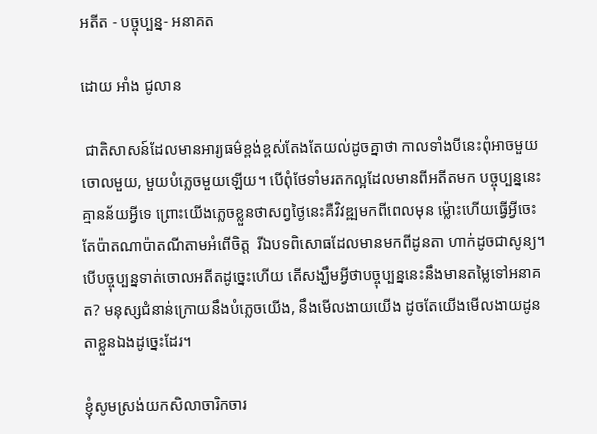អតីត - បច្ចុប្បន្ន- អនាគត

ដោយ អាំង ជូលាន

 ជាតិសាសន៍ដែលមានអារ្យធម៌ខ្ពង់ខ្ពស់តែងតែយល់ដូចគ្នាថា កាលទាំងបីនេះពុំអាចមួយចោលមួយ, មួយបំភ្លេចមួយឡើយ។ បើពុំថែទាំមរតកល្អដែលមានពីអតីតមក បច្ចុប្បន្ននេះគ្មានន័យអ្វីទេ ព្រោះយើងភ្លេចខ្លួនថាសព្វថ្ងៃនេះគឺវិវឌ្ឍមកពីពេលមុន ម៉្លោះហើយធ្វើអ្វីចេះតែប៉ាតណាប៉ាតណីតាមអំពើចិត្ត  រីឯបទពិសោធដែលមានមកពីដូនតា ហាក់ដូចជាសូន្យ។ បើបច្ចុប្បន្នទាត់ចោលអតីតដូច្នេះហើយ តើសង្ឃឹមអ្វីថាបច្ចុប្បន្ននេះនឹងមានតម្លៃទៅអនាគត? មនុស្សជំនាន់ក្រោយនឹងបំភ្លេចយើង, នឹងមើលងាយយើង ដូចតែយើងមើលងាយដូនតាខ្លួនឯងដូច្នេះដែរ។

ខ្ញុំសូមស្រង់យកសិលាចារិកចារ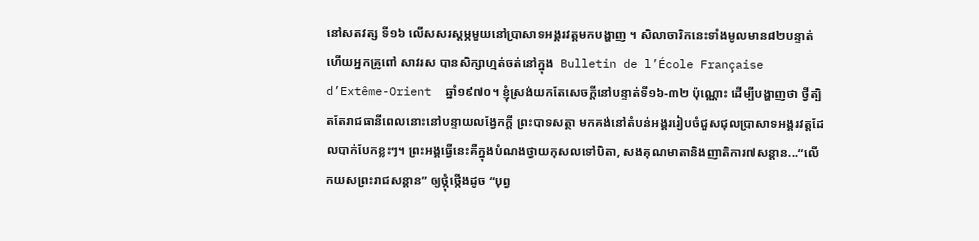នៅសតវត្ស ទី១៦ លើសសរស្តម្ភមួយនៅប្រាសាទអង្គរវត្តមកបង្ហាញ ។ សិលាចារិកនេះទាំងមូលមាន៨២បន្ទាត់ ហើយអ្នកគ្រូពៅ សាវរស បានសិក្សាហ្មត់ចត់នៅក្នុង  Bulletin de l’École Française d’Extême-Orient  ឆ្នាំ១៩៧០។ ខ្ញុំស្រង់យកតែសេចក្តីនៅបន្ទាត់ទី១៦-៣២ ប៉ុណ្ណោះ ដើម្បីបង្ហាញថា ថ្វីត្បិតតែរាជធានីពេលនោះនៅបន្ទាយលង្វែកក្តី ព្រះបាទសត្ថា មកគង់នៅតំបន់អង្គររៀបចំជួសជុលប្រាសាទអង្គរវត្តដែលបាក់បែកខ្លះៗ។ ព្រះអង្គធ្វើនេះគឺក្នុងបំណងថ្វាយកុសលទៅបិតា, សងគុណមាតានិងញាតិការ៧សន្តាន...“លើកយសព្រះរាជសន្តាន” ឲ្យថ្កុំថ្កើងដូច “បុព្វ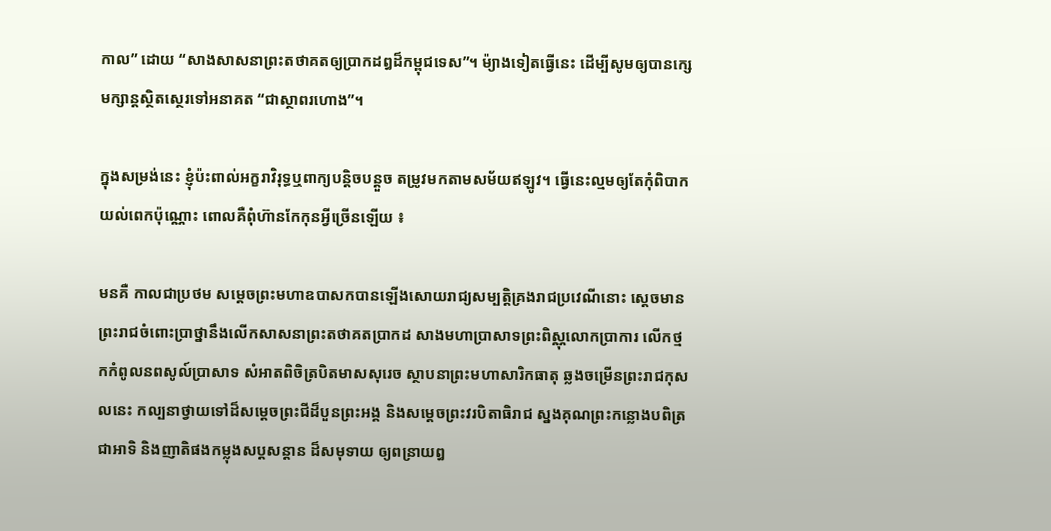កាល” ដោយ “សាងសាសនាព្រះតថាគតឲ្យប្រាកដឰដ៏កម្ពុជទេស”។ ម៉្យាងទៀតធ្វើនេះ ដើម្បីសូមឲ្យបានក្សេមក្សាន្តស្ថិតស្ថេរទៅអនាគត “ជាស្ថាពរហោង”។

ក្នុងសម្រង់នេះ ខ្ញុំប៉ះពាល់អក្ខរាវិរុទ្ធឬពាក្យបន្តិចបន្តួច តម្រូវមកតាមសម័យឥឡូវ។ ធ្វើនេះល្មមឲ្យតែកុំពិបាកយល់ពេកប៉ុណ្ណោះ ពោលគឺពុំហ៊ានកែកុនអ្វីច្រើនឡើយ ៖

មនគឺ កាលជាប្រថម សម្តេចព្រះមហាឧបាសកបានឡើងសោយរាជ្យសម្បត្តិគ្រងរាជប្រវេណីនោះ ស្តេចមានព្រះរាជចំពោះប្រាថ្នានឹងលើកសាសនាព្រះតថាគតប្រាកដ សាងមហាប្រាសាទព្រះពិស្ណុលោកប្រាការ លើកថ្ម កកំពូលនពសូល៍ប្រាសាទ សំអាតពិចិត្របិតមាសសុរេច ស្ថាបនាព្រះមហាសារិកធាតុ ឆ្លងចម្រើនព្រះរាជកុសលនេះ កល្បនាថ្វាយទៅដ៏សម្តេចព្រះជីដ៏បួនព្រះអង្គ និងសម្តេចព្រះវរបិតាធិរាជ ស្នងគុណព្រះកន្លោងបពិត្រជាអាទិ និងញាតិផងកម្លុងសប្តសន្តាន ដ៏សមុទាយ ឲ្យពន្រាយឰ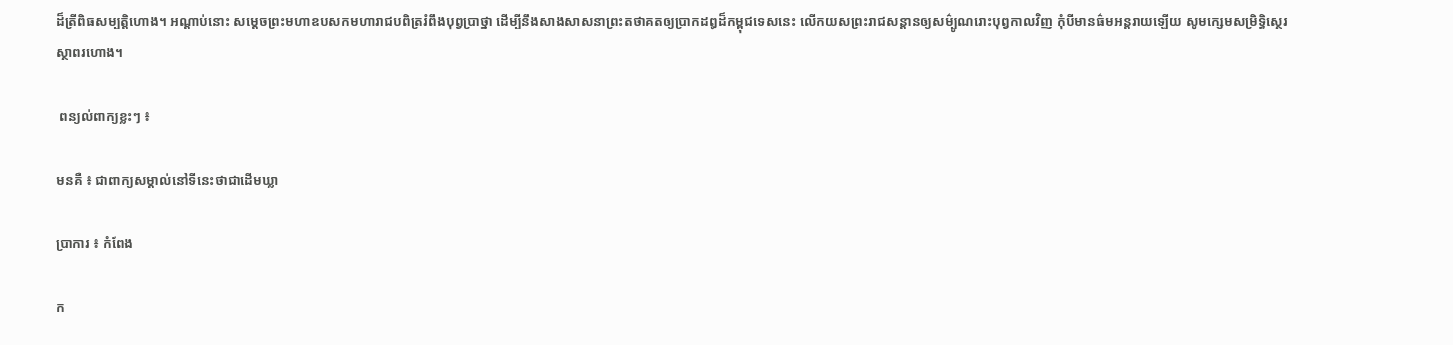ដ៏ត្រីពិធសម្បត្តិហោង។ អណ្តាប់នោះ សម្តេចព្រះមហាឧបសកមហារាជបពិត្ររំពឹងបុព្វប្រាថ្នា ដើម្បីនឹងសាងសាសនាព្រះតថាគតឲ្យប្រាកដឰដ៏កម្ពុជទេសនេះ លើកយសព្រះរាជសន្តានឲ្យសម៌្បូណរោះបុព្វកាលវិញ កុំបីមានធ៌មអន្តរាយឡើយ សូមក្សេមសម្រិទ្ធិស្ថេរស្ថាពរហោង។

 ពន្យល់ពាក្យខ្លះៗ ៖

មនគឺ ៖ ជាពាក្យសម្គាល់នៅទីនេះថាជាដើមឃ្លា

ប្រាការ ៖ កំពែង

ក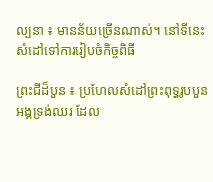ល្បនា ៖ មានន័យច្រើនណាស់។ នៅទីនេះ សំដៅទៅការរៀបចំកិច្ចពិធី

ព្រះជីដ៏បួន ៖ ប្រហែលសំដៅព្រះពុទ្ធរូបបួនអង្គទ្រង់ឈរ ដែល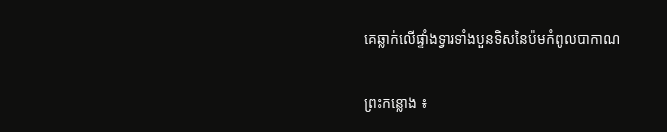គេឆ្លាក់លើផ្ទាំងទ្វារទាំងបួនទិសនៃប៉មកំពូលបាកាណ

ព្រះកន្លោង ៖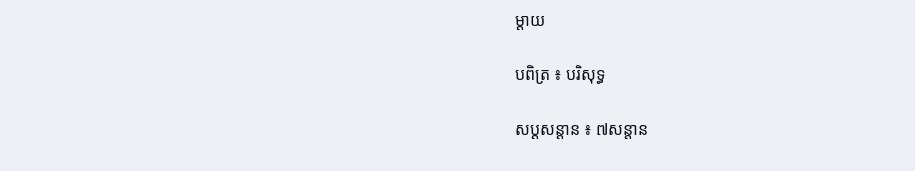ម្តាយ

បពិត្រ ៖ បរិសុទ្ធ

សប្តសន្តាន ៖ ៧សន្តាន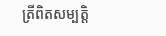ត្រីពិតសម្បត្តិ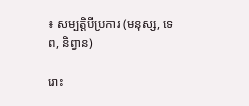៖ សម្បត្តិបីប្រការ (មនុស្ស, ទេព, និព្វាន)

រោះ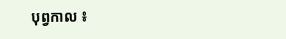បុព្វកាល ៖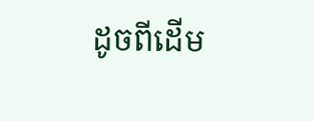ដូចពីដើម